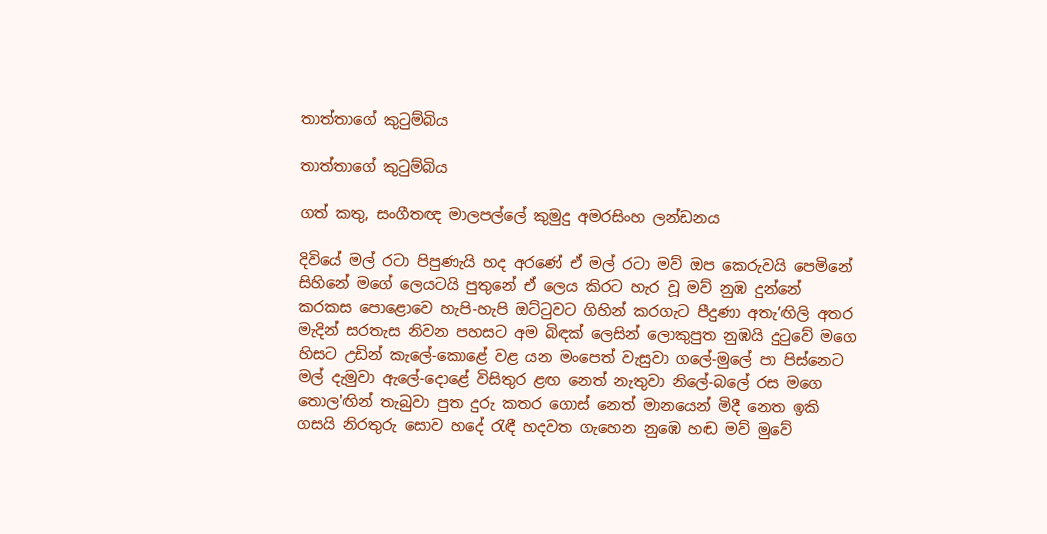තාත්තාගේ කුටුම්බිය

තාත්තාගේ කුටුම්බිය

ගත් කතු, සංගීතඥ මාලපල්ලේ කුමුදු අමරසිංහ ලන්ඩනය

දිවියේ මල් රටා පිපුණැයි හද අරණේ ඒ මල් රටා මව් ඔප කෙරුවයි පෙමිනේ සිහිනේ මගේ ලෙයටයි පුතුනේ ඒ ලෙය කිරට හැර වූ මව් නුඹ දුන්නේ කරකස පොළොවෙ හැපි-හැපි ඔට්ටුවට ගිහින් කරගැට පීදුණා අතැ’ඟිලි අතර මැදින් සරතැස නිවන පහසට අම බිඳක් ලෙසින් ලොකුපුත නුඹයි දුටුවේ මගෙ හිසට උඩින් කැලේ-කොළේ වළ යන මංපෙත් වැසුවා ගලේ-මුලේ පා පිස්නෙට මල් දැමුවා ඇලේ-දොළේ විසිතුර ළඟ නෙත් නැතුවා නිලේ-බලේ රස මගෙ තොල'ඟින් තැබුවා පුත දුරු කතර ගොස් නෙත් මානයෙන් මිදී නෙත ඉකි ගසයි නිරතුරු සොව හදේ රැඳී හදවත ගැහෙන නුඹෙ හඬ මව් මුවේ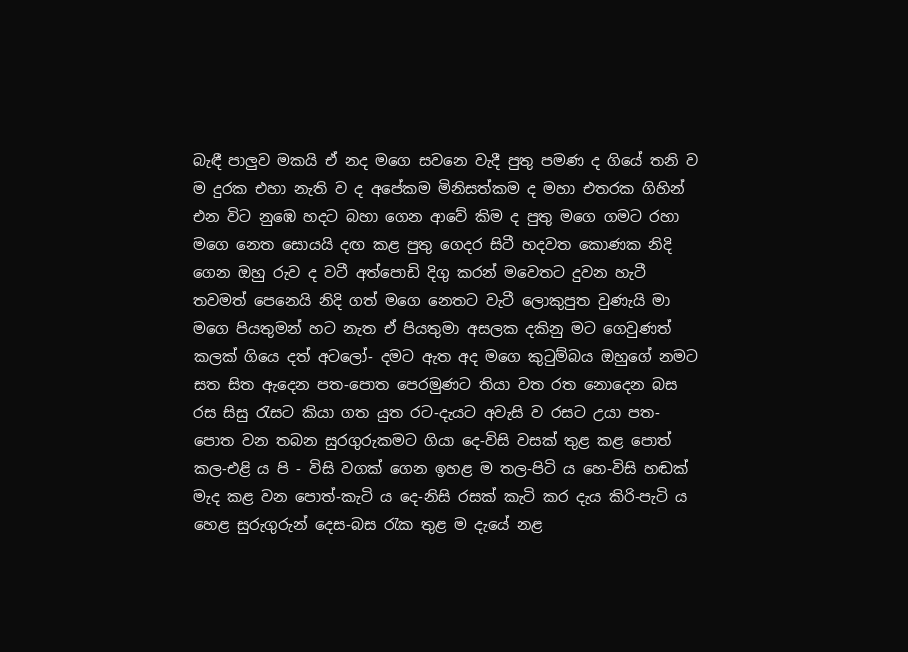බැඳී පාලුව මකයි ඒ නද මගෙ සවනෙ වැදී පුතු පමණ ද ගියේ තනි ව ම දුරක එහා නැති ව ද අපේකම මිනිසත්කම ද මහා එතරක ගිහින් එන විට නුඹෙ හදට බහා ගෙන ආවේ කිම ද පුතු මගෙ ගමට රහා මගෙ නෙත සොයයි දඟ කළ පුතු ගෙදර සිටී හදවත කොණක නිදි ගෙන ඔහු රුව ද වටී අත්පොඩි දිගු කරන් මවෙතට දුවන හැටී තවමත් පෙනෙයි නිදි ගත් මගෙ නෙතට වැටී ලොකුපුත වුණැයි මා මගෙ පියතුමන් හට නැත ඒ පියතුමා අසලක දකිනු මට ගෙවුණත් කලක් ගියෙ දත් අටලෝ- දමට ඇත අද මගෙ කුටුම්බය ඔහුගේ නමට සත සිත ඇදෙන පත-පොත පෙරමුණට තියා වත රත නොදෙන බස රස සිසු රැසට කියා ගත යුත රට-දැයට අවැසි ව රසට උයා පත-පොත වන තබන සුරගුරුකමට ගියා දෙ-විසි වසක් තුළ කළ පොත් කල-එළි ය පි - විසි වගක් ගෙන ඉහළ ම තල-පිටි ය හෙ-විසි හඬක් මැද කළ වන පොත්-කැටි ය දෙ-නිසි රසක් කැටි කර දැය කිරි-පැටි ය හෙළ සුරුගුරුන් දෙස-බස රැක තුළ ම දැයේ නළ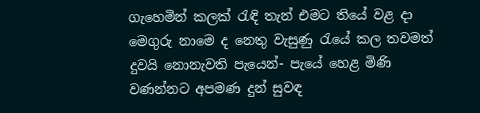ගැහෙමින් කලක් රැඳි තැන් එමට තියේ වළ දා මෙගුරු නාමෙ ද නෙතු වැසුණු රැයේ කල තවමත් දුවයි නොනැවති පැයෙන්- පැයේ හෙළ මිණි වණන්නට අපමණ දුන් සුවඳ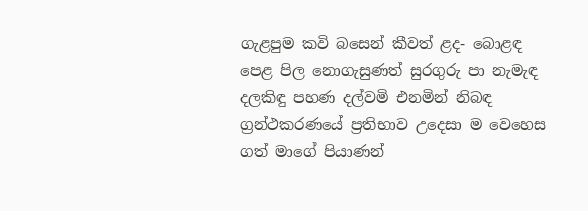ගැළපුම කවි බසෙන් කීවත් ළද- බොළඳ පෙළ පිල නොගැසුණත් සුරගුරු පා නැමැඳ දලකිඳු පහණ දල්වමි එනමින් නිබඳ ග්‍රන්ථකරණයේ ප්‍රතිභාව උදෙසා ම වෙහෙස ගත් මාගේ පියාණන්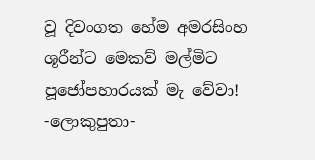වූ දිවංගත හේම අමරසිංහ ශූරීන්ට මෙකව් මල්මිට පූජෝපහාරයක් මැ වේවා! -ලොකුපුතා-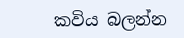කවිය බලන්න